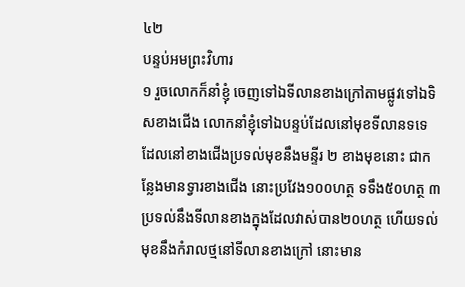៤២
បន្ទប់អមព្រះវិហារ
១ រួចលោកក៏នាំខ្ញុំ ចេញទៅឯទីលានខាងក្រៅតាមផ្លូវទៅឯទិសខាងជើង លោកនាំខ្ញុំទៅឯបន្ទប់ដែលនៅមុខទីលានទទេ ដែលនៅខាងជើងប្រទល់មុខនឹងមន្ទីរ ២ ខាងមុខនោះ ជាកន្លែងមានទ្វារខាងជើង នោះប្រវែង១០០ហត្ថ ទទឹង៥០ហត្ថ ៣ ប្រទល់នឹងទីលានខាងក្នុងដែលវាស់បាន២០ហត្ថ ហើយទល់មុខនឹងកំរាលថ្មនៅទីលានខាងក្រៅ នោះមាន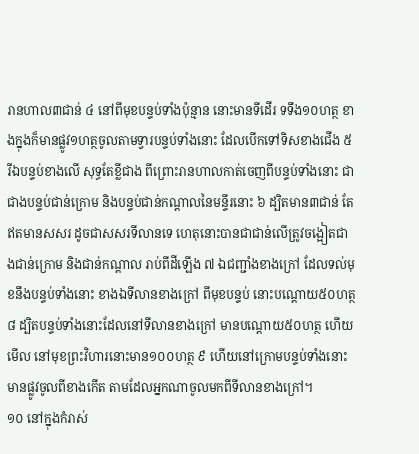រានហាល៣ជាន់ ៤ នៅពីមុខបន្ទប់ទាំងប៉ុន្មាន នោះមានទីដើរ ទទឹង១០ហត្ថ ខាងក្នុងក៏មានផ្លូវ១ហត្ថចូលតាមទ្វារបន្ទប់ទាំងនោះ ដែលបើកទៅទិសខាងជើង ៥ រីឯបន្ទប់ខាងលើ សុទ្ធតែខ្លីជាង ពីព្រោះរានហាលកាត់ចេញពីបន្ទប់ទាំងនោះ ជាជាងបន្ទប់ជាន់ក្រោម និងបន្ទប់ជាន់កណ្តាលនៃមន្ទីរនោះ ៦ ដ្បិតមាន៣ជាន់ តែឥតមានសសរ ដូចជាសសរទីលានទេ ហេតុនោះបានជាជាន់លើត្រូវចង្អៀតជាងជាន់ក្រោម និងជាន់កណ្តាល រាប់ពីដីឡើង ៧ ឯជញ្ជាំងខាងក្រៅ ដែលទល់មុខនឹងបន្ទប់ទាំងនោះ ខាងឯទីលានខាងក្រៅ ពីមុខបន្ទប់ នោះបណ្តោយ៥០ហត្ថ ៨ ដ្បិតបន្ទប់ទាំងនោះដែលនៅទីលានខាងក្រៅ មានបណ្តោយ៥០ហត្ថ ហើយមើល នៅមុខព្រះវិហារនោះមាន១០០ហត្ថ ៩ ហើយនៅក្រោមបន្ទប់ទាំងនោះ មានផ្លូវចូលពីខាងកើត តាមដែលអ្នកណាចូលមកពីទីលានខាងក្រៅ។
១០ នៅក្នុងកំរាស់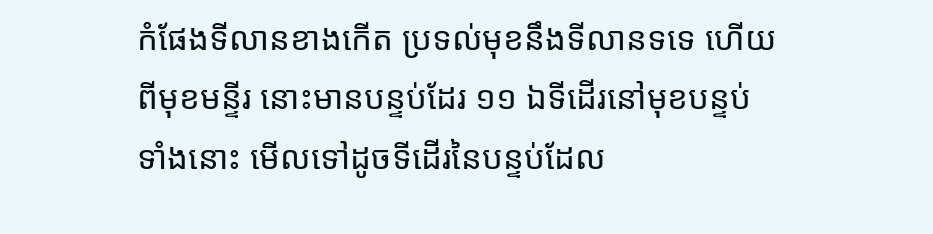កំផែងទីលានខាងកើត ប្រទល់មុខនឹងទីលានទទេ ហើយពីមុខមន្ទីរ នោះមានបន្ទប់ដែរ ១១ ឯទីដើរនៅមុខបន្ទប់ទាំងនោះ មើលទៅដូចទីដើរនៃបន្ទប់ដែល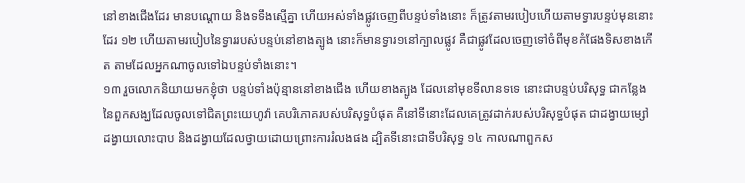នៅខាងជើងដែរ មានបណ្តោយ និងទទឹងស្មើគ្នា ហើយអស់ទាំងផ្លូវចេញពីបន្ទប់ទាំងនោះ ក៏ត្រូវតាមរបៀបហើយតាមទ្វារបន្ទប់មុននោះដែរ ១២ ហើយតាមរបៀបនៃទ្វាររបស់បន្ទប់នៅខាងត្បូង នោះក៏មានទ្វារ១នៅក្បាលផ្លូវ គឺជាផ្លូវដែលចេញទៅចំពីមុខកំផែងទិសខាងកើត តាមដែលអ្នកណាចូលទៅឯបន្ទប់ទាំងនោះ។
១៣ រួចលោកនិយាយមកខ្ញុំថា បន្ទប់ទាំងប៉ុន្មាននៅខាងជើង ហើយខាងត្បូង ដែលនៅមុខទីលានទទេ នោះជាបន្ទប់បរិសុទ្ធ ជាកន្លែងនៃពួកសង្ឃដែលចូលទៅជិតព្រះយេហូវ៉ា គេបរិភោគរបស់បរិសុទ្ធបំផុត គឺនៅទីនោះដែលគេត្រូវដាក់របស់បរិសុទ្ធបំផុត ជាដង្វាយម្សៅ ដង្វាយលោះបាប និងដង្វាយដែលថ្វាយដោយព្រោះការរំលងផង ដ្បិតទីនោះជាទីបរិសុទ្ធ ១៤ កាលណាពួកស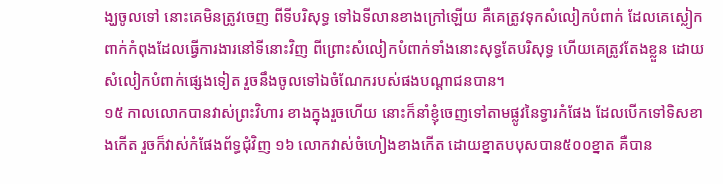ង្ឃចូលទៅ នោះគេមិនត្រូវចេញ ពីទីបរិសុទ្ធ ទៅឯទីលានខាងក្រៅឡើយ គឺគេត្រូវទុកសំលៀកបំពាក់ ដែលគេស្លៀកពាក់កំពុងដែលធ្វើការងារនៅទីនោះវិញ ពីព្រោះសំលៀកបំពាក់ទាំងនោះសុទ្ធតែបរិសុទ្ធ ហើយគេត្រូវតែងខ្លួន ដោយសំលៀកបំពាក់ផ្សេងទៀត រួចនឹងចូលទៅឯចំណែករបស់ផងបណ្តាជនបាន។
១៥ កាលលោកបានវាស់ព្រះវិហារ ខាងក្នុងរួចហើយ នោះក៏នាំខ្ញុំចេញទៅតាមផ្លូវនៃទ្វារកំផែង ដែលបើកទៅទិសខាងកើត រួចក៏វាស់កំផែងព័ទ្ធជុំវិញ ១៦ លោកវាស់ចំហៀងខាងកើត ដោយខ្នាតបបុសបាន៥០០ខ្នាត គឺបាន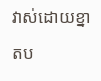វាស់ដោយខ្នាតប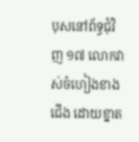បុសនៅព័ទ្ធជុំវិញ ១៧ លោកវាស់ចំហៀងខាងជើង ដោយខ្នាត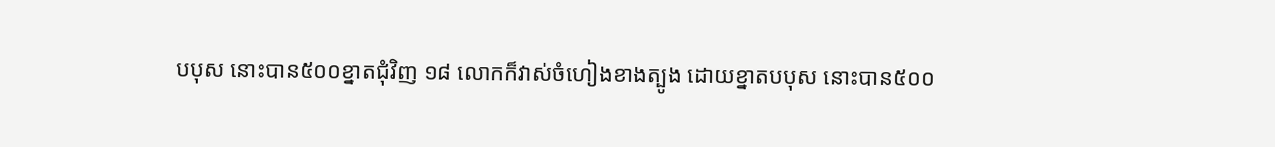បបុស នោះបាន៥០០ខ្នាតជុំវិញ ១៨ លោកក៏វាស់ចំហៀងខាងត្បូង ដោយខ្នាតបបុស នោះបាន៥០០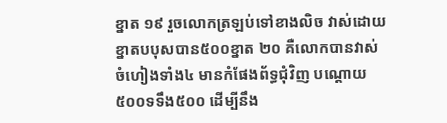ខ្នាត ១៩ រួចលោកត្រឡប់ទៅខាងលិច វាស់ដោយខ្នាតបបុសបាន៥០០ខ្នាត ២០ គឺលោកបានវាស់ចំហៀងទាំង៤ មានកំផែងព័ទ្ធជុំវិញ បណ្តោយ៥០០ទទឹង៥០០ ដើម្បីនឹង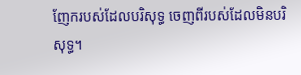ញែករបស់ដែលបរិសុទ្ធ ចេញពីរបស់ដែលមិនបរិសុទ្ធ។